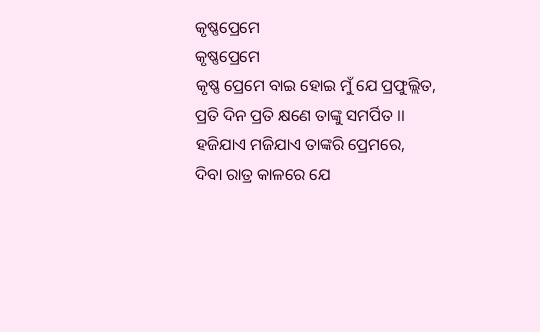କୃଷ୍ଣପ୍ରେମେ
କୃଷ୍ଣପ୍ରେମେ
କୃଷ୍ଣ ପ୍ରେମେ ବାଇ ହୋଇ ମୁଁ ଯେ ପ୍ରଫୁଲ୍ଲିତ,
ପ୍ରତି ଦିନ ପ୍ରତି କ୍ଷଣେ ତାଙ୍କୁ ସମର୍ପିତ ।।
ହଜିଯାଏ ମଜିଯାଏ ତାଙ୍କରି ପ୍ରେମରେ,
ଦିବା ରାତ୍ର କାଳରେ ଯେ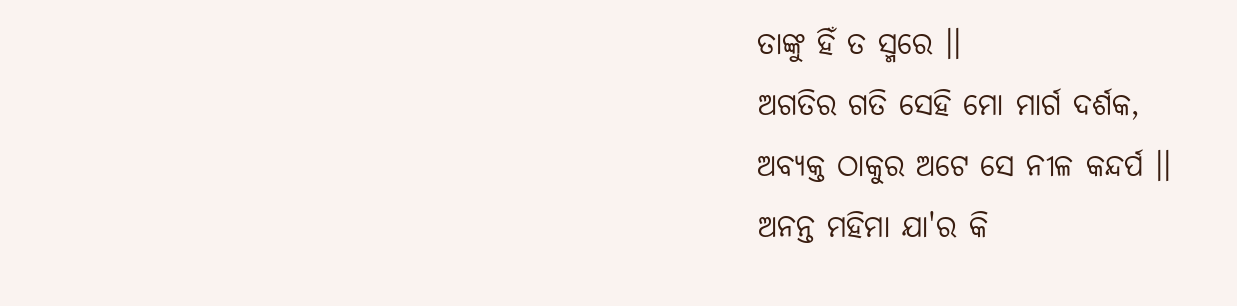ତାଙ୍କୁ ହିଁ ତ ସ୍ମରେ ।।
ଅଗତିର ଗତି ସେହି ମୋ ମାର୍ଗ ଦର୍ଶକ,
ଅବ୍ୟକ୍ତ ଠାକୁର ଅଟେ ସେ ନୀଳ କନ୍ଦର୍ପ ।।
ଅନନ୍ତ ମହିମା ଯା'ର କି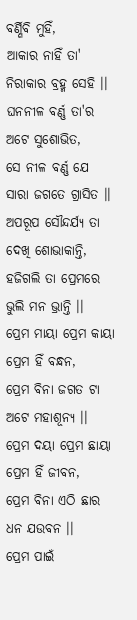ବର୍ଣ୍ଣିବି ମୁହିଁ,
ଆକାର ନାହିଁ ତା' ନିରାକାର ବ୍ରହ୍ମ ସେହି ।।
ଘନନୀଳ ବର୍ଣ୍ଣ ତା'ର ଅଟେ ସୁଶୋଭିତ,
ସେ ନୀଳ ବର୍ଣ୍ଣ ଯେ ସାରା ଜଗତେ ଗ୍ରାସିତ ।।
ଅପରୂପ ସୌନ୍ଦର୍ଯ୍ୟ ତା ଦେଖି ଶୋଭାକାନ୍ତି,
ହଜିଗଲି ତା ପ୍ରେମରେ ଭୁଲି ମନ ଭ୍ରାନ୍ତି ।।
ପ୍ରେମ ମାୟା ପ୍ରେମ କାୟା ପ୍ରେମ ହିଁ ବନ୍ଧନ,
ପ୍ରେମ ବିନା ଜଗତ ଟା ଅଟେ ମହାଶୂନ୍ୟ ।।
ପ୍ରେମ ଦୟା ପ୍ରେମ ଛାୟା ପ୍ରେମ ହିଁ ଜୀବନ,
ପ୍ରେମ ବିନା ଏଠି ଛାର ଧନ ଯଉବନ ।।
ପ୍ରେମ ପାଇଁ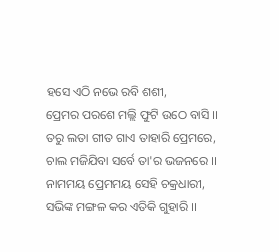ହସେ ଏଠି ନଭେ ରବି ଶଶୀ,
ପ୍ରେମର ପରଶେ ମଲ୍ଲି ଫୁଟି ଉଠେ ବାସି ।।
ତରୁ ଲତା ଗୀତ ଗାଏ ତାହାରି ପ୍ରେମରେ,
ଚାଲ ମଜିଯିବା ସର୍ବେ ତା'ର ଭଜନରେ ।।
ନାମମୟ ପ୍ରେମମୟ ସେହି ଚକ୍ରଧାରୀ,
ସଭିଙ୍କ ମଙ୍ଗଳ କର ଏତିକି ଗୁହାରି ।।